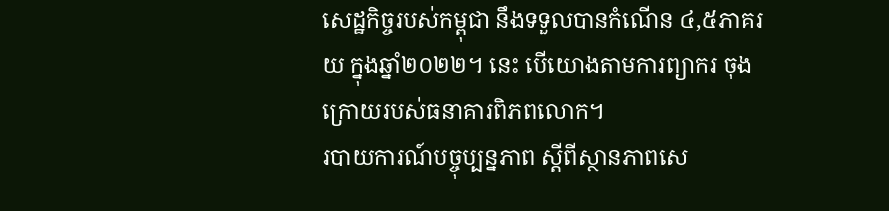សេដ្ឋកិច្ចរបស់កម្ពុជា នឹងទទួលបានកំណើន ៤,៥ភាគរយ ក្នុងឆ្នាំ២០២២។ នេះ បើយោងតាមការព្យាករ ចុងក្រោយរបស់ធនាគារពិភពលោក។
របាយការណ៍បច្ចុប្បន្នភាព ស្តីពីស្ថានភាពសេ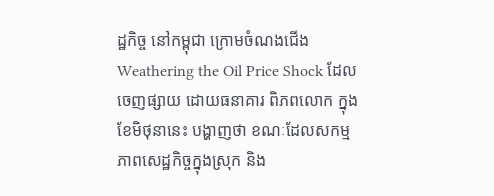ដ្ឋកិច្ច នៅកម្ពុជា ក្រោមចំណងជើង Weathering the Oil Price Shock ដែលចេញផ្សាយ ដោយធនាគារ ពិភពលោក ក្នុងខែមិថុនានេះ បង្ហាញថា ខណៈដែលសកម្មភាពសេដ្ឋកិច្ចក្នុងស្រុក និង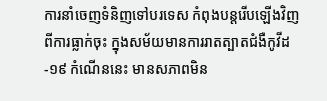ការនាំចេញទំនិញទៅបរទេស កំពុងបន្តរើបឡើងវិញ ពីការធ្លាក់ចុះ ក្នុងសម័យមានការរាតត្បាតជំងឺកូវីដ-១៩ កំណើននេះ មានសភាពមិន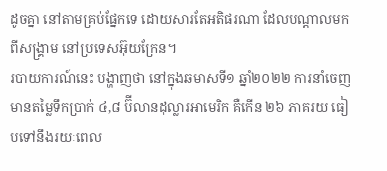ដូចគ្នា នៅតាមគ្រប់ផ្នែកទេ ដោយសារតែអតិផរណា ដែលបណ្តាលមកពីសង្គ្រាម នៅប្រទេសអ៊ុយក្រែន។
របាយការណ៍នេះ បង្ហាញថា នៅក្នុងឆមាសទី១ ឆ្នាំ២០២២ ការនាំចេញមានតម្លៃទឹកប្រាក់ ៤,៨ ប៊ីលានដុល្លារអាមេរិក គឺកើន ២៦ ភាគរយ ធៀបទៅនឹងរយៈពេល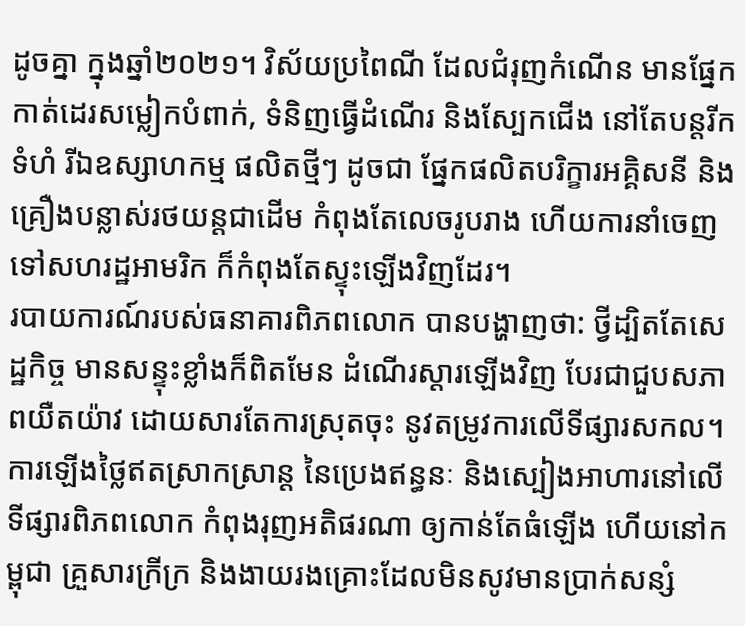ដូចគ្នា ក្នុងឆ្នាំ២០២១។ វិស័យប្រពៃណី ដែលជំរុញកំណើន មានផ្នែកកាត់ដេរសម្លៀកបំពាក់, ទំនិញធ្វើដំណើរ និងស្បែកជើង នៅតែបន្តរីកទំហំ រីឯឧស្សាហកម្ម ផលិតថ្មីៗ ដូចជា ផ្នែកផលិតបរិក្ខារអគ្គិសនី និងគ្រឿងបន្លាស់រថយន្តជាដើម កំពុងតែលេចរូបរាង ហើយការនាំចេញទៅសហរដ្ឋអាមរិក ក៏កំពុងតែស្ទុះឡើងវិញដែរ។
របាយការណ៍របស់ធនាគារពិភពលោក បានបង្ហាញថា: ថ្វីដ្បិតតែសេដ្ឋកិច្ច មានសន្ទុះខ្លាំងក៏ពិតមែន ដំណើរស្តារឡើងវិញ បែរជាជួបសភាពយឺតយ៉ាវ ដោយសារតែការស្រុតចុះ នូវតម្រូវការលើទីផ្សារសកល។ ការឡើងថ្លៃឥតស្រាកស្រាន្ត នៃប្រេងឥន្ធនៈ និងស្បៀងអាហារនៅលើទីផ្សារពិភពលោក កំពុងរុញអតិផរណា ឲ្យកាន់តែធំឡើង ហើយនៅកម្ពុជា គ្រួសារក្រីក្រ និងងាយរងគ្រោះដែលមិនសូវមានប្រាក់សន្សំ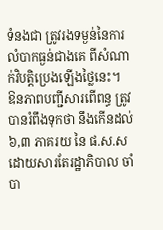ទំនងជា ត្រូវរងទម្ងន់នៃការលំបាកធ្ងន់ជាងគេ ពីសំណាក់វិបត្តិប្រេងឡើងថ្លៃនេះ។
ឱនភាពបញ្ជីសារពើពន្ធ ត្រូវបានរំពឹងទុកថា នឹងកើនដល់ ៦,៣ ភាគរយ នៃ ផ.ស.ស ដោយសារតែរដ្ឋាភិបាល ចាំបា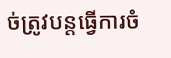ច់ត្រូវបន្តធ្វើការចំ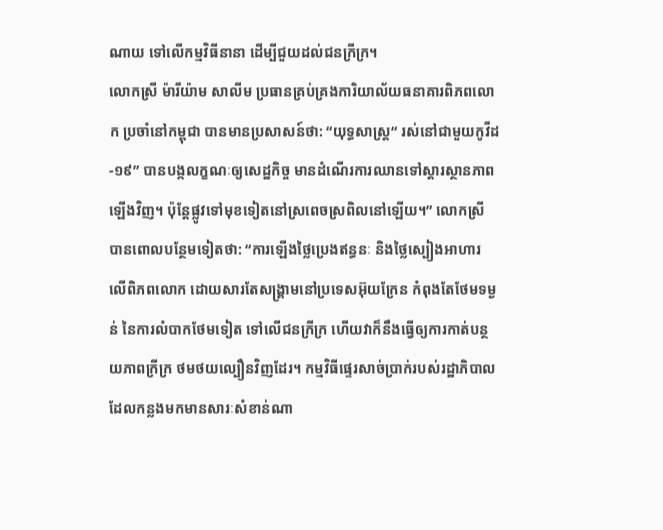ណាយ ទៅលើកម្មវិធីនានា ដើម្បីជួយដល់ជនក្រីក្រ។
លោកស្រី ម៉ារីយ៉ាម សាលីម ប្រធានគ្រប់គ្រងការិយាល័យធនាគារពិភពលោក ប្រចាំនៅកម្ពុជា បានមានប្រសាសន៍ថា: “យុទ្ធសាស្ត្រ“ រស់នៅជាមួយកូវីដ-១៩” បានបង្កលក្ខណៈឲ្យសេដ្ឋកិច្ច មានដំណើរការឈានទៅស្តារស្ថានភាពឡើងវិញ។ ប៉ុន្តែផ្លូវទៅមុខទៀតនៅស្រពេចស្រពិលនៅឡើយ។” លោកស្រី បានពោលបន្ថែមទៀតថា: “ការឡើងថ្លៃប្រេងឥន្ធនៈ និងថ្លៃស្បៀងអាហារ លើពិភពលោក ដោយសារតែសង្គ្រាមនៅប្រទេសអ៊ុយក្រែន កំពុងតែថែមទម្ងន់ នៃការលំបាកថែមទៀត ទៅលើជនក្រីក្រ ហើយវាក៏នឹងធ្វើឲ្យការកាត់បន្ថយភាពក្រីក្រ ថមថយល្បឿនវិញដែរ។ កម្មវិធីផ្ទេរសាច់ប្រាក់របស់រដ្ឋាភិបាល ដែលកន្លងមកមានសារៈសំខាន់ណា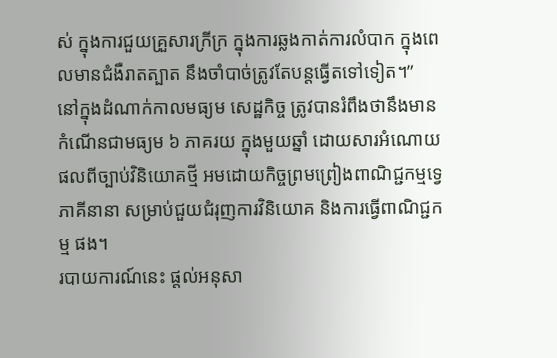ស់ ក្នុងការជួយគ្រួសារក្រីក្រ ក្នុងការឆ្លងកាត់ការលំបាក ក្នុងពេលមានជំងឺរាតត្បាត នឹងចាំបាច់ត្រូវតែបន្តធ្វើតទៅទៀត។”
នៅក្នុងដំណាក់កាលមធ្យម សេដ្ឋកិច្ច ត្រូវបានរំពឹងថានឹងមានកំណើនជាមធ្យម ៦ ភាគរយ ក្នុងមួយឆ្នាំ ដោយសារអំណោយផលពីច្បាប់វិនិយោគថ្មី អមដោយកិច្ចព្រមព្រៀងពាណិជ្ជកម្មទ្វេភាគីនានា សម្រាប់ជួយជំរុញការវិនិយោគ និងការធ្វើពាណិជ្ជកម្ម ផង។
របាយការណ៍នេះ ផ្តល់អនុសា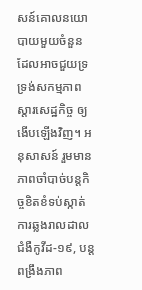សន៍គោលនយោបាយមួយចំនួន ដែលអាចជួយទ្រទ្រង់សកម្មភាពស្តារសេដ្ឋកិច្ច ឲ្យងើបឡើងវិញ។ អនុសាសន៍ រួមមាន ភាពចាំបាច់បន្តកិច្ចខិតខំទប់ស្កាត់ ការឆ្លងរាលដាលជំងឺកូវីដ-១៩, បន្តពង្រឹងភាព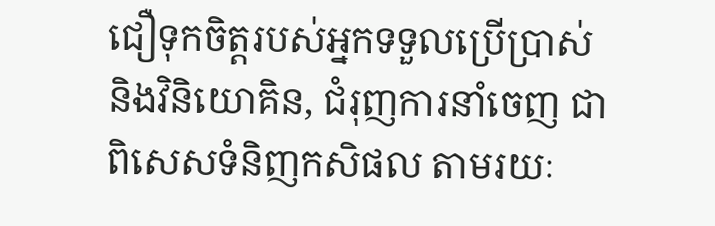ជឿទុកចិត្តរបស់អ្នកទទួលប្រើប្រាស់ និងវិនិយោគិន, ជំរុញការនាំចេញ ជាពិសេសទំនិញកសិផល តាមរយៈ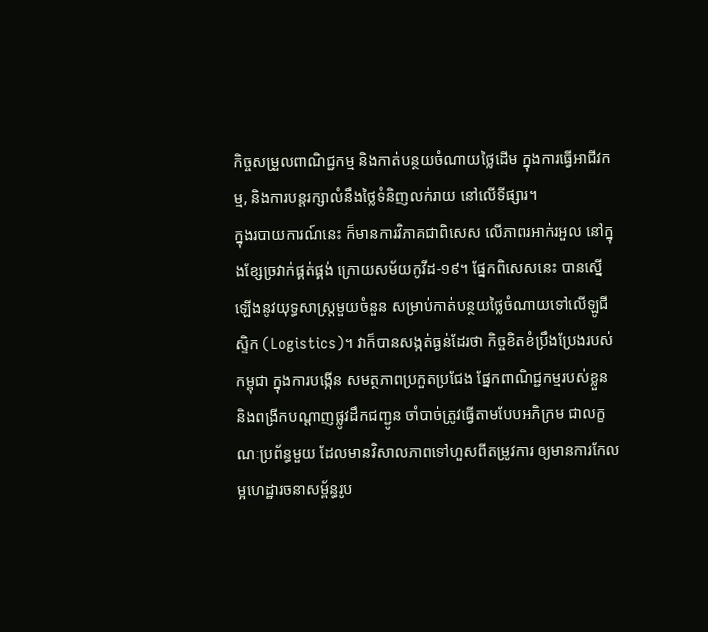កិច្ចសម្រួលពាណិជ្ជកម្ម និងកាត់បន្ថយចំណាយថ្លៃដើម ក្នុងការធ្វើអាជីវកម្ម, និងការបន្តរក្សាលំនឹងថ្លៃទំនិញលក់រាយ នៅលើទីផ្សារ។
ក្នុងរបាយការណ៍នេះ ក៏មានការវិភាគជាពិសេស លើភាពរអាក់រអួល នៅក្នុងខ្សែច្រវាក់ផ្គត់ផ្គង់ ក្រោយសម័យកូវីដ-១៩។ ផ្នែកពិសេសនេះ បានស្នើឡើងនូវយុទ្ធសាស្ត្រមួយចំនួន សម្រាប់កាត់បន្ថយថ្លៃចំណាយទៅលើឡូជីស្ទិក (Logistics)។ វាក៏បានសង្កត់ធ្ងន់ដែរថា កិច្ចខិតខំប្រឹងប្រែងរបស់កម្ពុជា ក្នុងការបង្កើន សមត្ថភាពប្រកួតប្រជែង ផ្នែកពាណិជ្ជកម្មរបស់ខ្លួន និងពង្រីកបណ្តាញផ្លូវដឹកជញ្ជូន ចាំបាច់ត្រូវធ្វើតាមបែបអភិក្រម ជាលក្ខណៈប្រព័ន្ធមួយ ដែលមានវិសាលភាពទៅហួសពីតម្រូវការ ឲ្យមានការកែលម្អហេដ្ឋារចនាសម្ព័ន្ធរូប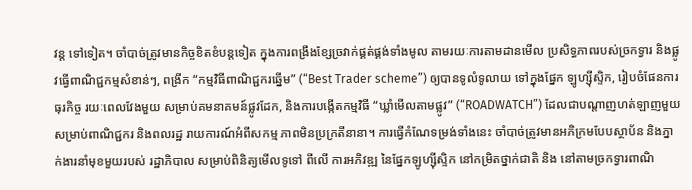វន្ត ទៅទៀត។ ចាំបាច់ត្រូវមានកិច្ចខិតខំបន្តទៀត ក្នុងការពង្រឹងខ្សែច្រវាក់ផ្គត់ផ្គង់ទាំងមូល តាមរយៈការតាមដានមើល ប្រសិទ្ធភាពរបស់ច្រកទ្វារ និងផ្លូវធ្វើពាណិជ្ជកម្មសំខាន់ៗ, ពង្រីក “កម្មវិធីពាណិជ្ជករឆ្នើម” (“Best Trader scheme”) ឲ្យបានទូលំទូលាយ ទៅក្នុងផ្នែក ឡូហ្ស៊ីស្ទិក, រៀបចំផែនការធុរកិច្ច រយៈពេលវែងមួយ សម្រាប់គមនាគមន៍ផ្លូវដែក, និងការបង្កើតកម្មវិធី “ឃ្លាំមើលតាមផ្លូវ” (“ROADWATCH”) ដែលជាបណ្តាញហត់ឡាញមួយសម្រាប់ពាណិជ្ជករ និងពលរដ្ឋ រាយការណ៍អំពីសកម្ម ភាពមិនប្រក្រតីនានា។ ការធ្វើកំណែទម្រង់ទាំងនេះ ចាំបាច់ត្រូវមានអភិក្រមបែបស្ថាប័ន និងភ្នាក់ងារនាំមុខមួយរបស់ រដ្ឋាភិបាល សម្រាប់ពិនិត្យមើលទូទៅ ពីលើ ការអភិវឌ្ឍ នៃផ្នែកឡូហ្ស៊ីស្ទិក នៅកម្រិតថ្នាក់ជាតិ និង នៅតាមច្រកទ្វារពាណិ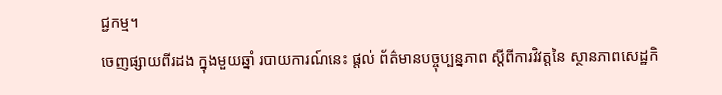ជ្ជកម្ម។
ចេញផ្សាយពីរដង ក្នុងមួយឆ្នាំ របាយការណ៍នេះ ផ្តល់ ព័ត៌មានបច្ចុប្បន្នភាព ស្តីពីការវិវត្តនៃ ស្ថានភាពសេដ្ឋកិ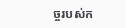ច្ចរបស់ក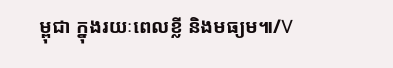ម្ពុជា ក្នុងរយៈពេលខ្លី និងមធ្យម៕/V